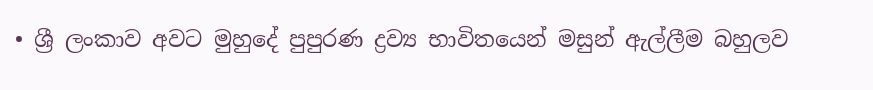• ශ්‍රී ලංකාව අවට මුහුදේ පුපුරණ ද්‍රව්‍ය භාවිතයෙන් මසුන් ඇල්ලීම බහුලව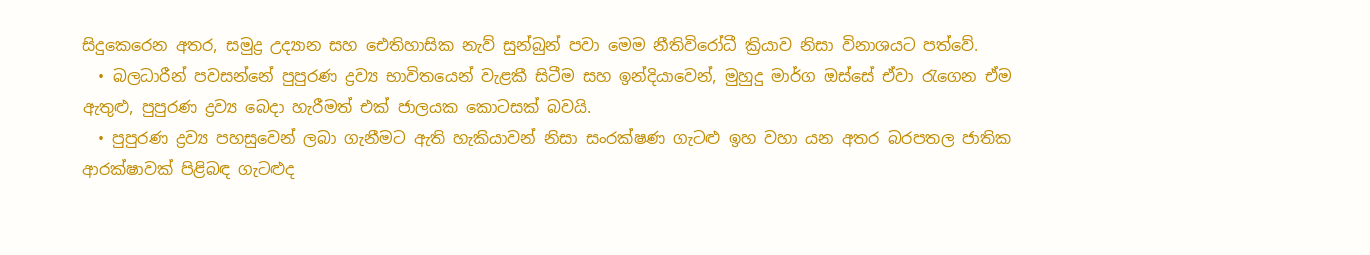සිදුකෙරෙන අතර, සමුද්‍ර උද්‍යාන සහ ඓතිහාසික නැව් සුන්බුන් පවා මෙම නීතිවිරෝධී ක්‍රියාව නිසා විනාශයට පත්වේ.
  • බලධාරීන් පවසන්නේ පුපුරණ ද්‍රව්‍ය භාවිතයෙන් වැළකී සිටීම සහ ඉන්දියාවෙන්, මුහුදු මාර්ග ඔස්සේ ඒවා රැගෙන ඒම ඇතුළු, පුපුරණ ද්‍රව්‍ය බෙදා හැරීමත් එක් ජාලයක කොටසක් බවයි.
  • පුපුරණ ද්‍රව්‍ය පහසුවෙන් ලබා ගැනීමට ඇති හැකියාවන් නිසා සංරක්ෂණ ගැටළු ඉහ වහා යන අතර බරපතල ජාතික ආරක්ෂාවක් පිළිබඳ ගැටළුද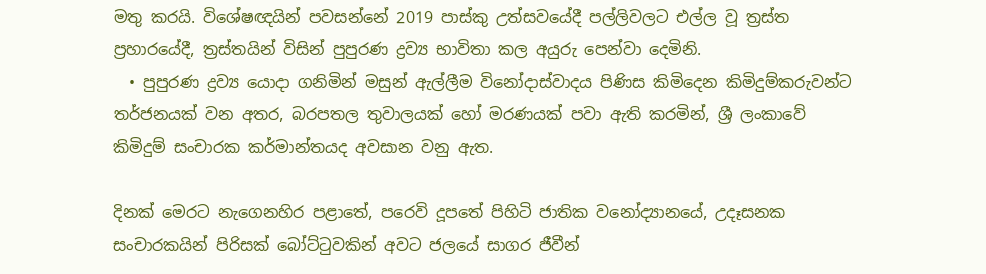මතු කරයි. විශේෂඥයින් පවසන්නේ 2019 පාස්කු උත්සවයේදී පල්ලිවලට එල්ල වූ ත්‍රස්ත ප්‍රහාරයේදී, ත්‍රස්තයින් විසින් පුපුරණ ද්‍රව්‍ය භාවිතා කල අයුරු පෙන්වා දෙමිනි.
  • පුපුරණ ද්‍රව්‍ය යොදා ගනිමින් මසුන් ඇල්ලීම විනෝදාස්වාදය පිණිස කිමිදෙන කිමිදුම්කරුවන්ට තර්ජනයක් වන අතර, බරපතල තුවාලයක් හෝ මරණයක් පවා ඇති කරමින්, ශ්‍රී ලංකාවේ කිමිදුම් සංචාරක කර්මාන්තයද අවසාන වනු ඇත.

දිනක් මෙරට නැගෙනහිර පළාතේ, පරෙවි දූපතේ පිහිටි ජාතික වනෝද්‍යානයේ, උදෑසනක සංචාරකයින් පිරිසක් බෝට්ටුවකින් අවට ජලයේ සාගර ජීවීන්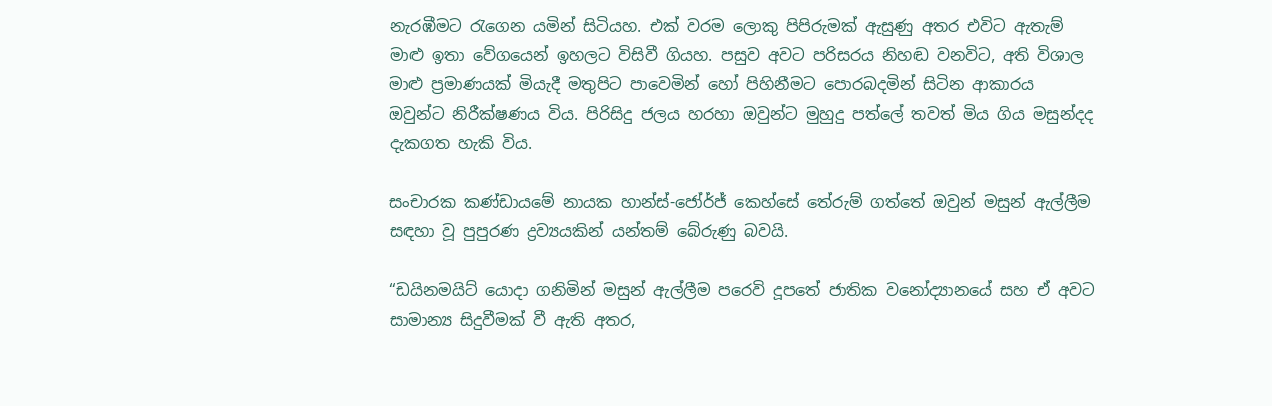නැරඹීමට රැගෙන යමින් සිටියහ. එක් වරම ලොකු පිපිරුමක් ඇසුණු අතර එවිට ඇතැම් මාළු ඉතා වේගයෙන් ඉහලට විසිවී ගියහ. පසුව අවට පරිසරය නිහඬ වනවිට, අති විශාල මාළු ප්‍රමාණයක් මියැදී මතුපිට පාවෙමින් හෝ පිහිනීමට පොරබදමින් සිටින ආකාරය ඔවුන්ට නිරීක්ෂණය විය. පිරිසිදු ජලය හරහා ඔවුන්ට මුහුදු පත්ලේ තවත් මිය ගිය මසුන්දද දැකගත හැකි විය.

සංචාරක කණ්ඩායමේ නායක හාන්ස්-ජෝර්ජ් කෙහ්සේ තේරුම් ගත්තේ ඔවුන් මසුන් ඇල්ලීම සඳහා වූ පුපුරණ ද්‍රව්‍යයකින් යන්තම් බේරුණු බවයි.

“ඩයිනමයිට් යොදා ගනිමින් මසුන් ඇල්ලීම පරෙවි දූපතේ ජාතික වනෝද්‍යානයේ සහ ඒ අවට සාමාන්‍ය සිදුවීමක් වී ඇති අතර,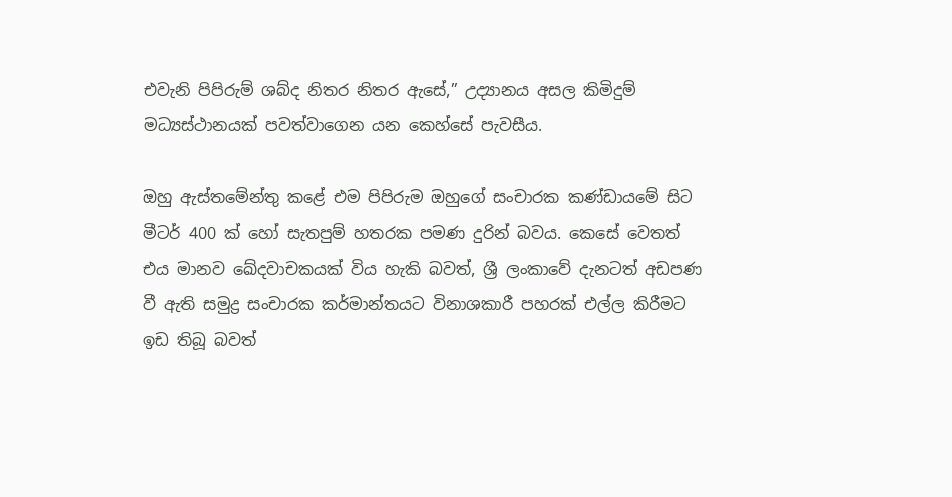එවැනි පිපිරුම් ශබ්ද නිතර නිතර ඇසේ,” උද්‍යානය අසල කිමිදුම් මධ්‍යස්ථානයක් පවත්වාගෙන යන කෙහ්සේ පැවසීය.

ඔහු ඇස්තමේන්තු කළේ එම පිපිරුම ඔහුගේ සංචාරක කණ්ඩායමේ සිට මීටර් 400 ක් හෝ සැතපුම් හතරක පමණ දුරින් බවය. කෙසේ වෙතත් එය මානව ඛේදවාචකයක් විය හැකි බවත්, ශ්‍රී ලංකාවේ දැනටත් අඩපණ වී ඇති සමුද්‍ර සංචාරක කර්මාන්තයට විනාශකාරී පහරක් එල්ල කිරීමට ඉඩ තිබූ බවත්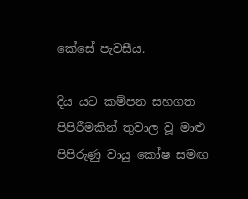කේසේ පැවසීය.

දිය යට කම්පන සහගත පිපිරීමකින් තුවාල වූ මාළු පිපිරුණු වායු කෝෂ සමඟ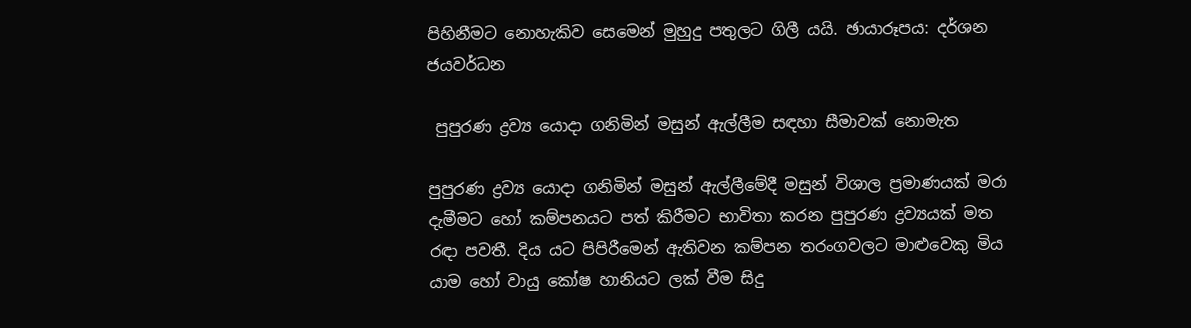පිහිනීමට නොහැකිව සෙමෙන් මුහුදු පතුලට ගිලී යයි. ඡායාරූපය: දර්ශන ජයවර්ධන

 පුපුරණ ද්‍රව්‍ය යොදා ගනිමින් මසුන් ඇල්ලීම සඳහා සීමාවක් නොමැත

පුපුරණ ද්‍රව්‍ය යොදා ගනිමින් මසුන් ඇල්ලීමේදී මසුන් විශාල ප්‍රමාණයක් මරා දැමීමට හෝ කම්පනයට පත් කිරීමට භාවිතා කරන පුපුරණ ද්‍රව්‍යයක් මත රඳා පවතී. දිය යට පිපිරීමෙන් ඇතිවන කම්පන තරංගවලට මාළුවෙකු මිය යාම හෝ වායු කෝෂ හානියට ලක් වීම සිදු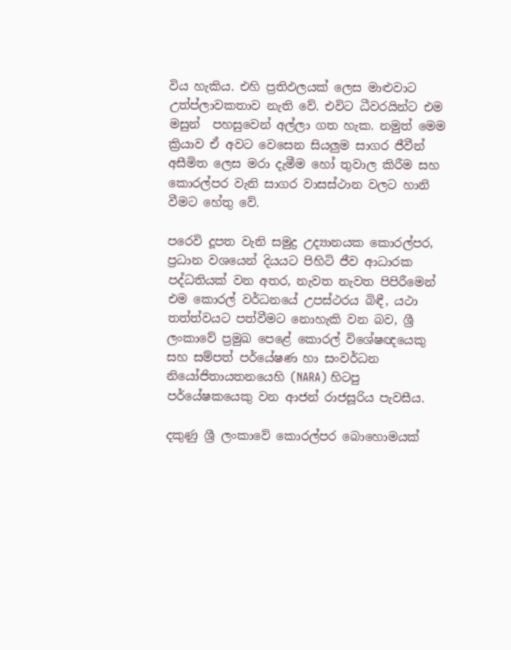විය හැකිය. එහි ප්‍රතිඵලයක් ලෙස මාළුවාට උත්ප්ලාවකතාව නැති වේ. එවිට ධීවරයින්ට එම මසුන්  පහසුවෙන් අල්ලා ගත හැක. නමුත් මෙම ක්‍රියාව ඒ අවට වෙසෙන සියලුම සාගර ජීවීන් අසීමිත ලෙස මරා දැමීම හෝ තුවාල කිරීම සහ කොරල්පර වැනි සාගර වාසස්ථාන වලට හානි වීමට හේතු වේ.

පරෙවි දූපත වැනි සමුද්‍ර උද්‍යානයක කොරල්පර, ප්‍රධාන වශයෙන් දියයට පිහිටි ජීව ආධාරක පද්ධතියක් වන අතර, නැවත නැවත පිපිරීමෙන් එම කොරල් වර්ධනයේ උපස්ථරය බිඳී, යථා තත්ත්වයට පත්වීමට නොහැකි වන බව, ශ්‍රී ලංකාවේ ප්‍රමුඛ පෙළේ කොරල් විශේෂඥයෙකු සහ සම්පත් පර්යේෂණ හා සංවර්ධන නියෝජිතායතනයෙහි (NARA) හිටපු පර්යේෂකයෙකු වන ආජන් රාජසූරිය පැවසීය.

දකුණු ශ්‍රී ලංකාවේ කොරල්පර බොහොමයක්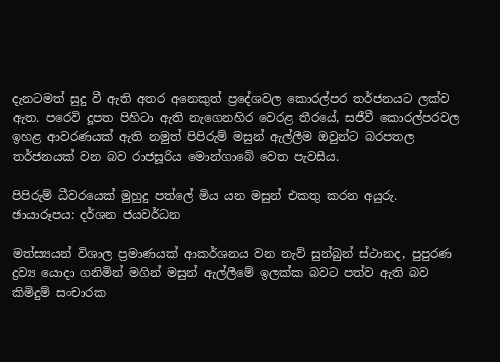දැනටමත් සුදු වී ඇති අතර අනෙකුත් ප්‍රදේශවල කොරල්පර තර්ජනයට ලක්ව ඇත. පරෙවි දූපත පිහිටා ඇති නැගෙනහිර වෙරළ තීරයේ, සජීවී කොරල්පරවල ඉහළ ආවරණයක් ඇති නමුත් පිපිරුම් මසුන් ඇල්ලීම ඔවුන්ට බරපතල තර්ජනයක් වන බව රාජසූරිය මොන්ගාබේ වෙත පැවසීය.

පිපිරුම් ධීවරයෙක් මුහුදු පත්ලේ මිය යන මසුන් එකතු කරන අයුරු. ඡායාරූපය: දර්ශන ජයවර්ධන

මත්ස්‍යයන් විශාල ප්‍රමාණයක් ආකර්ශනය වන නැව් සුන්බුන් ස්ථානද, පුපුරණ ද්‍රව්‍ය යොදා ගනිමින් මගින් මසුන් ඇල්ලීමේ ඉලක්ක බවට පත්ව ඇති බව කිමිදුම් සංචාරක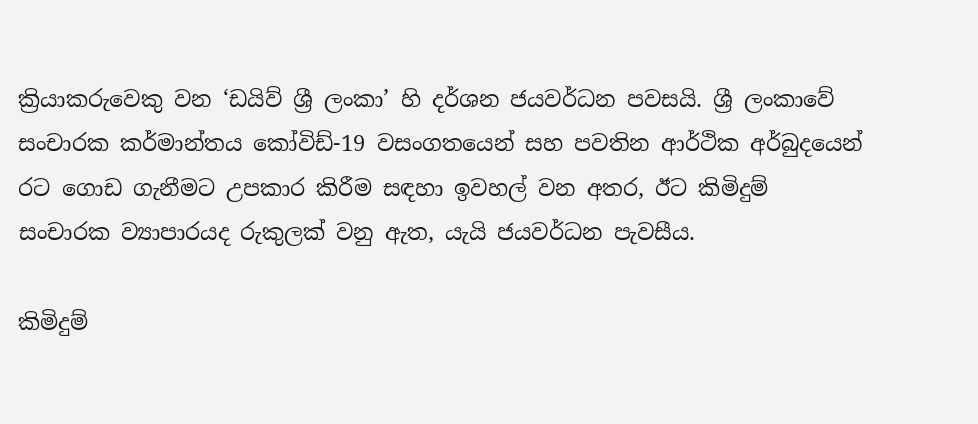ක්‍රියාකරුවෙකු වන ‘ඩයිව් ශ්‍රී ලංකා’ හි දර්ශන ජයවර්ධන පවසයි. ශ්‍රී ලංකාවේ සංචාරක කර්මාන්තය කෝවිඩ්-19 වසංගතයෙන් සහ පවතින ආර්ථික අර්බුදයෙන් රට ගොඩ ගැනීමට උපකාර කිරීම සඳහා ඉවහල් වන අතර, ඊට කිමිදුම් සංචාරක ව්‍යාපාරයද රුකුලක් වනු ඇත, යැයි ජයවර්ධන පැවසීය.

කිමිදුම්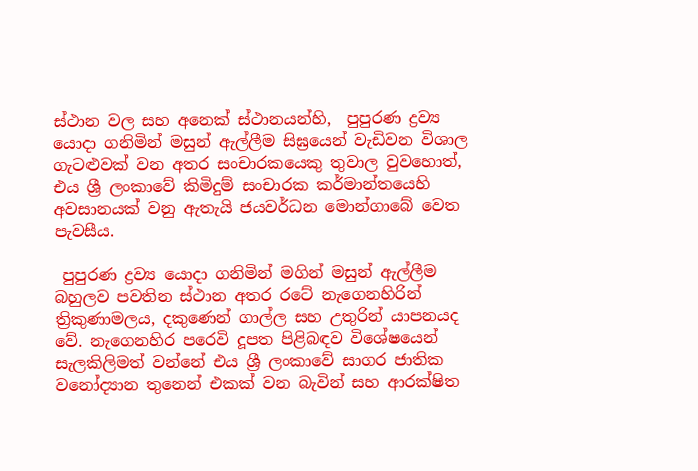ස්ථාන වල සහ අනෙක් ස්ථානයන්හි,  පුපුරණ ද්‍රව්‍ය යොදා ගනිමින් මසුන් ඇල්ලීම සිඝ්‍රයෙන් වැඩිවන විශාල ගැටළුවක් වන අතර සංචාරකයෙකු තුවාල වුවහොත්, එය ශ්‍රී ලංකාවේ කිමිදුම් සංචාරක කර්මාන්තයෙහි අවසානයක් වනු ඇතැයි ජයවර්ධන මොන්ගාබේ වෙත පැවසීය.

 පුපුරණ ද්‍රව්‍ය යොදා ගනිමින් මගින් මසුන් ඇල්ලීම බහුලව පවතින ස්ථාන අතර රටේ නැගෙනහිරින් ත්‍රිකුණාමලය, දකුණෙන් ගාල්ල සහ උතුරින් යාපනයද වේ. නැගෙනහිර පරෙවි දූපත පිළිබඳව විශේෂයෙන් සැලකිලිමත් වන්නේ එය ශ්‍රී ලංකාවේ සාගර ජාතික වනෝද්‍යාන තුනෙන් එකක් වන බැවින් සහ ආරක්ෂිත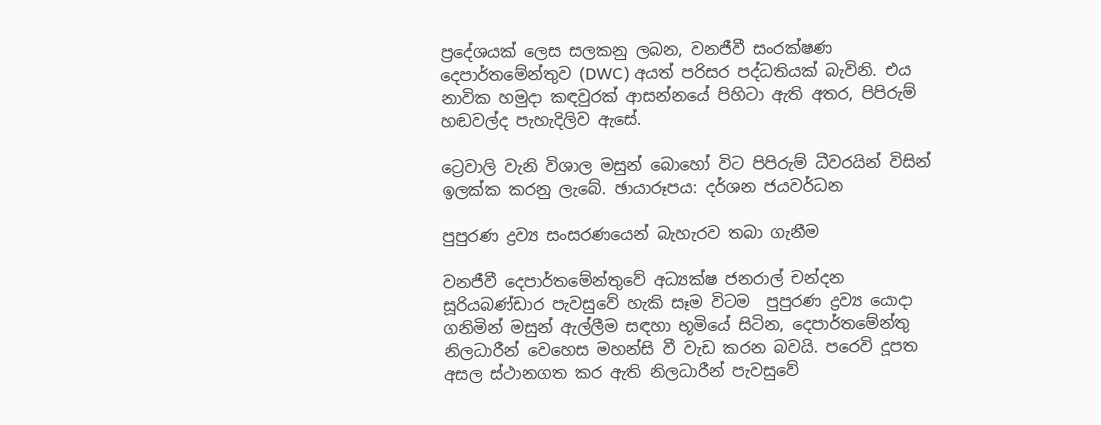ප්‍රදේශයක් ලෙස සලකනු ලබන, වනජීවී සංරක්ෂණ දෙපාර්තමේන්තුව (DWC) අයත් පරිසර පද්ධතියක් බැවිනි. එය නාවික හමුදා කඳවුරක් ආසන්නයේ පිහිටා ඇති අතර, පිපිරුම් හඬවල්ද පැහැදිලිව ඇසේ.

ට්‍රෙවාලි වැනි විශාල මසුන් බොහෝ විට පිපිරුම් ධීවරයින් විසින් ඉලක්ක කරනු ලැබේ. ඡායාරූපය: දර්ශන ජයවර්ධන

පුපුරණ ද්‍රව්‍ය සංසරණයෙන් බැහැරව තබා ගැනීම

වනජීවී දෙපාර්තමේන්තුවේ අධ්‍යක්ෂ ජනරාල් චන්දන සූරියබණ්ඩාර පැවසුවේ හැකි සෑම විටම  පුපුරණ ද්‍රව්‍ය යොදා ගනිමින් මසුන් ඇල්ලීම සඳහා භූමියේ සිටින, දෙපාර්තමේන්තු නිලධාරීන් වෙහෙස මහන්සි වී වැඩ කරන බවයි. පරෙවි දූපත අසල ස්ථානගත කර ඇති නිලධාරීන් පැවසුවේ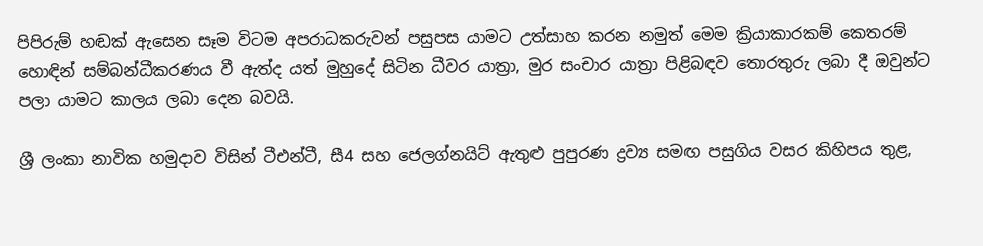පිපිරුම් හඬක් ඇසෙන සෑම විටම අපරාධකරුවන් පසුපස යාමට උත්සාහ කරන නමුත් මෙම ක්‍රියාකාරකම් කෙතරම් හොඳින් සම්බන්ධීකරණය වී ඇත්ද යත් මුහුදේ සිටින ධීවර යාත්‍රා, මුර සංචාර යාත්‍රා පිළිබඳව තොරතුරු ලබා දී ඔවුන්ට පලා යාමට කාලය ලබා දෙන බවයි.

ශ්‍රී ලංකා නාවික හමුදාව විසින් ටීඑන්ටී, සී4 සහ ජෙලග්නයිට් ඇතුළු පුපුරණ ද්‍රව්‍ය සමඟ පසුගිය වසර කිහිපය තුළ,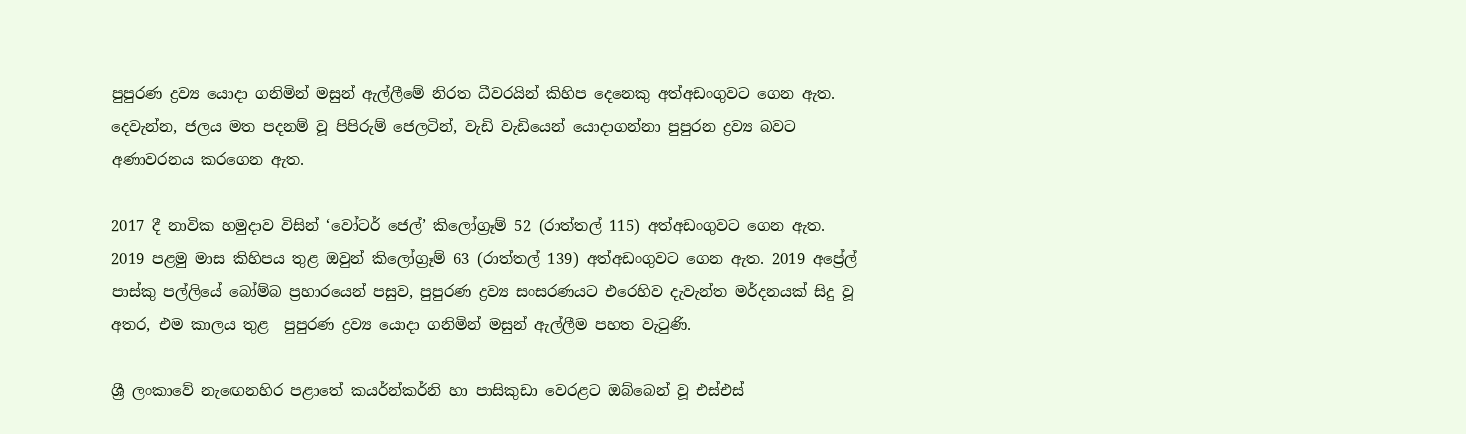පුපුරණ ද්‍රව්‍ය යොදා ගනිමින් මසුන් ඇල්ලීමේ නිරත ධීවරයින් කිහිප දෙනෙකු අත්අඩංගුවට ගෙන ඇත. දෙවැන්න, ජලය මත පදනම් වූ පිපිරුම් ජෙලටින්, වැඩි වැඩියෙන් යොදාගන්නා පුපුරන ද්‍රව්‍ය බවට අණාවරනය කරගෙන ඇත.

2017 දී නාවික හමුදාව විසින් ‘වෝටර් ජෙල්’ කිලෝග්‍රෑම් 52 (රාත්තල් 115) අත්අඩංගුවට ගෙන ඇත. 2019 පළමු මාස කිහිපය තුළ ඔවුන් කිලෝග්‍රෑම් 63 (රාත්තල් 139) අත්අඩංගුවට ගෙන ඇත. 2019 අප්‍රේල් පාස්කු පල්ලියේ බෝම්බ ප්‍රහාරයෙන් පසුව, පුපුරණ ද්‍රව්‍ය සංසරණයට එරෙහිව දැවැන්ත මර්දනයක් සිදු වූ අතර, එම කාලය තුළ  පුපුරණ ද්‍රව්‍ය යොදා ගනිමින් මසුන් ඇල්ලීම පහත වැටුණි.

ශ්‍රී ලංකාවේ නැඟෙනහිර පළාතේ කයර්න්කර්නි හා පාසිකුඩා වෙරළට ඔබ්බෙන් වූ එස්එස්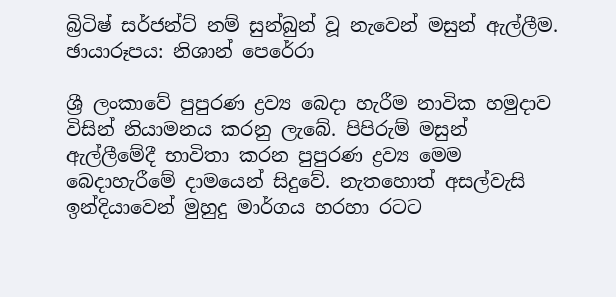බ්‍රිටිෂ් සර්ජන්ට් නම් සුන්බුන් වූ නැවෙන් මසුන් ඇල්ලීම. ඡායාරූපය: නිශාන් පෙරේරා

ශ්‍රී ලංකාවේ පුපුරණ ද්‍රව්‍ය බෙදා හැරීම නාවික හමුදාව විසින් නියාමනය කරනු ලැබේ. පිපිරුම් මසුන් ඇල්ලීමේදී භාවිතා කරන පුපුරණ ද්‍රව්‍ය මෙම බෙදාහැරීමේ දාමයෙන් සිදුවේ. නැතහොත් අසල්වැසි ඉන්දියාවෙන් මුහුදු මාර්ගය හරහා රටට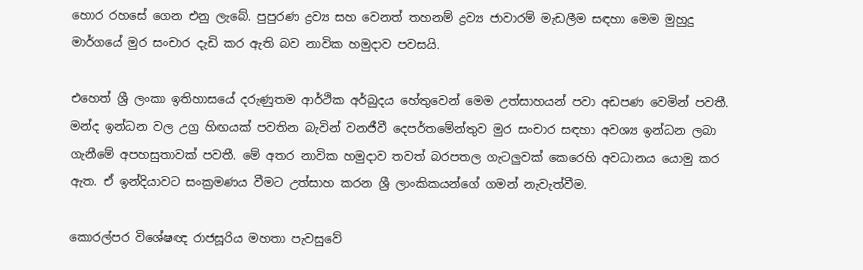හොර රහසේ ගෙන එනු ලැබේ. පුපුරණ ද්‍රව්‍ය සහ වෙනත් තහනම් ද්‍රව්‍ය ජාවාරම් මැඩලීම සඳහා මෙම මුහුදු මාර්ගයේ මුර සංචාර දැඩි කර ඇති බව නාවික හමුදාව පවසයි.

එහෙත් ශ්‍රී ලංකා ඉතිහාසයේ දරුණුතම ආර්ථික අර්බුදය හේතුවෙන් මෙම උත්සාහයන් පවා අඩපණ වෙමින් පවතී. මන්ද ඉන්ධන වල උග්‍ර හිඟයක් පවතින බැවින් වනජීවී දෙපර්තමේන්තුව මුර සංචාර සඳහා අවශ්‍ය ඉන්ධන ලබා ගැනීමේ අපහසුතාවක් පවතී. මේ අතර නාවික හමුදාව තවත් බරපතල ගැටලුවක් කෙරෙහි අවධානය යොමු කර ඇත. ඒ ඉන්දියාවට සංක්‍රමණය වීමට උත්සාහ කරන ශ්‍රී ලාංකිකයන්ගේ ගමන් නැවැත්වීම.

කොරල්පර විශේෂඥ රාජසූරිය මහතා පැවසුවේ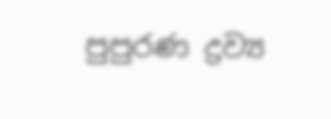පුපුරණ ද්‍රව්‍ය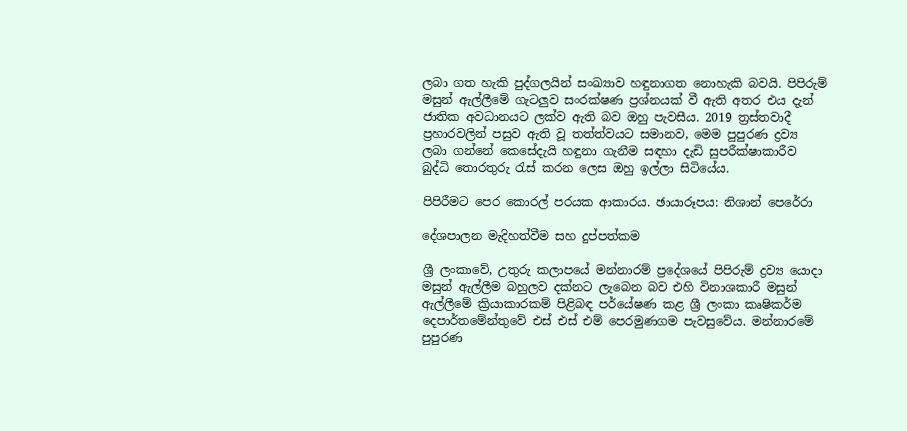ලබා ගත හැකි පුද්ගලයින් සංඛ්‍යාව හඳුනාගත නොහැකි බවයි. පිපිරුම් මසුන් ඇල්ලීමේ ගැටලුව සංරක්ෂණ ප්‍රශ්නයක් වී ඇති අතර එය දැන් ජාතික අවධානයට ලක්ව ඇති බව ඔහු පැවසීය. 2019 ත්‍රස්තවාදී ප්‍රහාරවලින් පසුව ඇති වූ තත්ත්වයට සමානව, මෙම පුපුරණ ද්‍රව්‍ය ලබා ගන්නේ කෙසේදැයි හඳුනා ගැනීම සඳහා දැඩි සුපරීක්ෂාකාරීව බුද්ධි තොරතුරු රැස් කරන ලෙස ඔහු ඉල්ලා සිටියේය.

පිපිරීමට පෙර කොරල් පරයක ආකාරය. ඡායාරූපය: නිශාන් පෙරේරා

දේශපාලන මැදිහත්වීම සහ දුප්පත්කම

ශ්‍රී ලංකාවේ, උතුරු කලාපයේ මන්නාරම් ප්‍රදේශයේ පිපිරුම් ද්‍රව්‍ය යොදා මසුන් ඇල්ලීම බහුලව දක්නට ලැබෙන බව එහි විනාශකාරී මසුන් ඇල්ලීමේ ක්‍රියාකාරකම් පිළිබඳ පර්යේෂණ කළ ශ්‍රී ලංකා කෘෂිකර්ම දෙපාර්තමේන්තුවේ එස් එස් එම් පෙරමුණගම පැවසුවේය. මන්නාරමේ පුපුරණ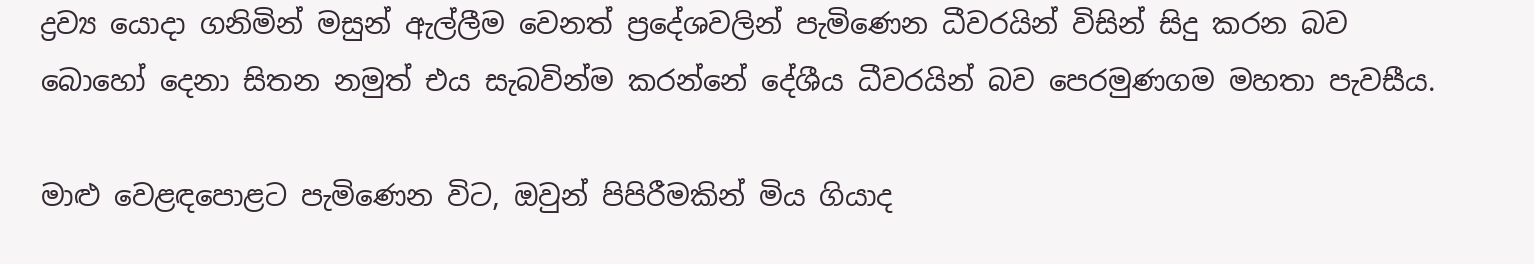ද්‍රව්‍ය යොදා ගනිමින් මසුන් ඇල්ලීම වෙනත් ප්‍රදේශවලින් පැමිණෙන ධීවරයින් විසින් සිදු කරන බව බොහෝ දෙනා සිතන නමුත් එය සැබවින්ම කරන්නේ දේශීය ධීවරයින් බව පෙරමුණගම මහතා පැවසීය.

මාළු වෙළඳපොළට පැමිණෙන විට, ඔවුන් පිපිරීමකින් මිය ගියාද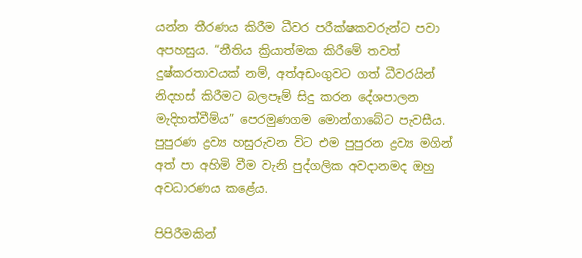යන්න තීරණය කිරීම ධීවර පරීක්ෂකවරුන්ට පවා අපහසුය. “නීතිය ක්‍රියාත්මක කිරීමේ තවත් දුෂ්කරතාවයක් නම්, අත්අඩංගුවට ගත් ධීවරයින් නිදහස් කිරීමට බලපෑම් සිදු කරන දේශපාලන මැදිහත්වීම්ය” පෙරමුණගම මොන්ගාබේට පැවසීය. පුපුරණ ද්‍රව්‍ය හසුරුවන විට එම පුපුරන ද්‍රව්‍ය මගින් අත් පා අහිමි වීම වැනි පුද්ගලික අවදානමද ඔහු අවධාරණය කළේය.

පිපිරීමකින්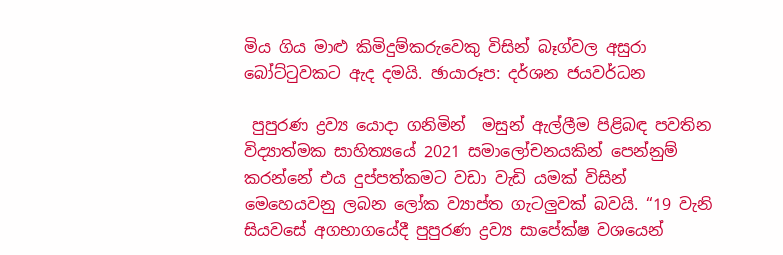මිය ගිය මාළු කිමිදුම්කරුවෙකු විසින් බෑග්වල අසුරා බෝට්ටුවකට ඇද දමයි. ඡායාරූප: දර්ශන ජයවර්ධන

 පුපුරණ ද්‍රව්‍ය යොදා ගනිමින්  මසුන් ඇල්ලීම පිළිබඳ පවතින විද්‍යාත්මක සාහිත්‍යයේ 2021 සමාලෝචනයකින් පෙන්නුම් කරන්නේ එය දුප්පත්කමට වඩා වැඩි යමක් විසින් මෙහෙයවනු ලබන ලෝක ව්‍යාප්ත ගැටලුවක් බවයි. “19 වැනි සියවසේ අගභාගයේදී පුපුරණ ද්‍රව්‍ය සාපේක්ෂ වශයෙන්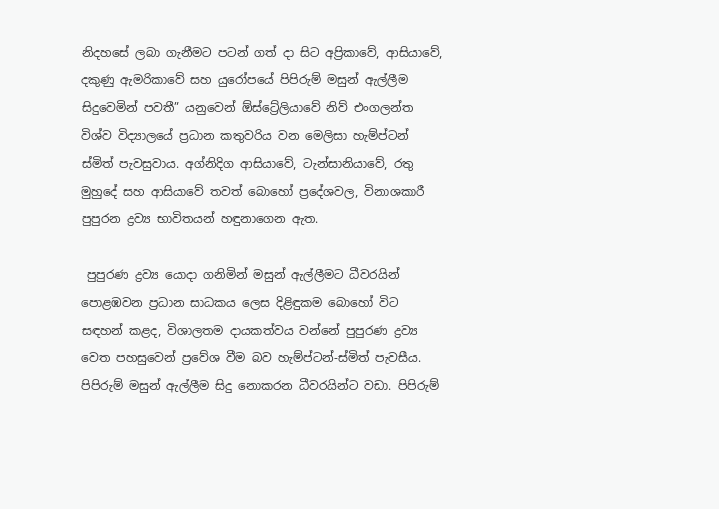නිදහසේ ලබා ගැනීමට පටන් ගත් දා සිට අප්‍රිකාවේ, ආසියාවේ, දකුණු ඇමරිකාවේ සහ යුරෝපයේ පිපිරුම් මසුන් ඇල්ලීම සිදුවෙමින් පවතී” යනුවෙන් ඕස්ට්‍රේලියාවේ නිව් එංගලන්ත විශ්ව විද්‍යාලයේ ප්‍රධාන කතුවරිය වන මෙලිසා හැම්ප්ටන් ස්මිත් පැවසුවාය. අග්නිදිග ආසියාවේ, ටැන්සානියාවේ, රතු මුහුදේ සහ ආසියාවේ තවත් බොහෝ ප්‍රදේශවල, විනාශකාරී පුපුරන ද්‍රව්‍ය භාවිතයන් හඳුනාගෙන ඇත.

 පුපුරණ ද්‍රව්‍ය යොදා ගනිමින් මසුන් ඇල්ලීමට ධීවරයින් පොළඹවන ප්‍රධාන සාධකය ලෙස දිළිඳුකම බොහෝ විට සඳහන් කළද, විශාලතම දායකත්වය වන්නේ පුපුරණ ද්‍රව්‍ය වෙත පහසුවෙන් ප්‍රවේශ වීම බව හැම්ප්ටන්-ස්මිත් පැවසීය. පිපිරුම් මසුන් ඇල්ලීම සිදු නොකරන ධීවරයින්ට වඩා. පිපිරුම්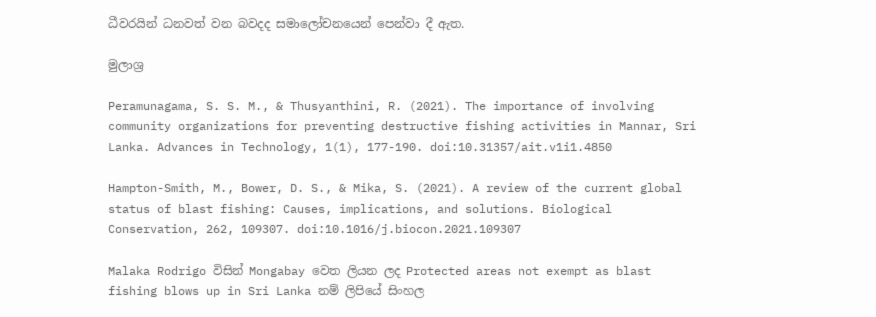ධීවරයින් ධනවත් වන බවදද සමාලෝචනයෙන් පෙන්වා දී ඇත.

මුලාශ්‍ර

Peramunagama, S. S. M., & Thusyanthini, R. (2021). The importance of involving community organizations for preventing destructive fishing activities in Mannar, Sri Lanka. Advances in Technology, 1(1), 177-190. doi:10.31357/ait.v1i1.4850

Hampton-Smith, M., Bower, D. S., & Mika, S. (2021). A review of the current global status of blast fishing: Causes, implications, and solutions. Biological Conservation, 262, 109307. doi:10.1016/j.biocon.2021.109307

Malaka Rodrigo විසින් Mongabay වෙත ලියන ලද Protected areas not exempt as blast fishing blows up in Sri Lanka නම් ලිපියේ සිංහල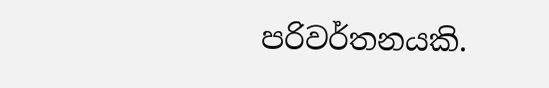පරිවර්තනයකි.